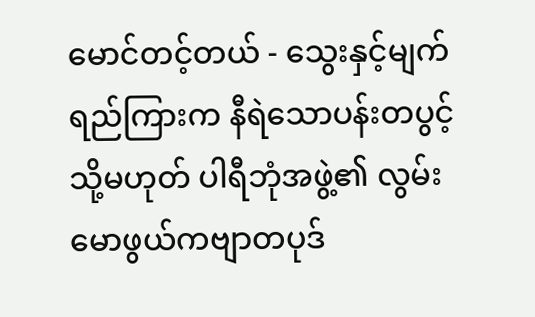မောင်တင့်တယ် - သွေးနှင့်မျက်ရည်ကြားက နီရဲသောပန်းတပွင့် သို့မဟုတ် ပါရီဘုံအဖွဲ့၏ လွမ်းမောဖွယ်ကဗျာတပုဒ်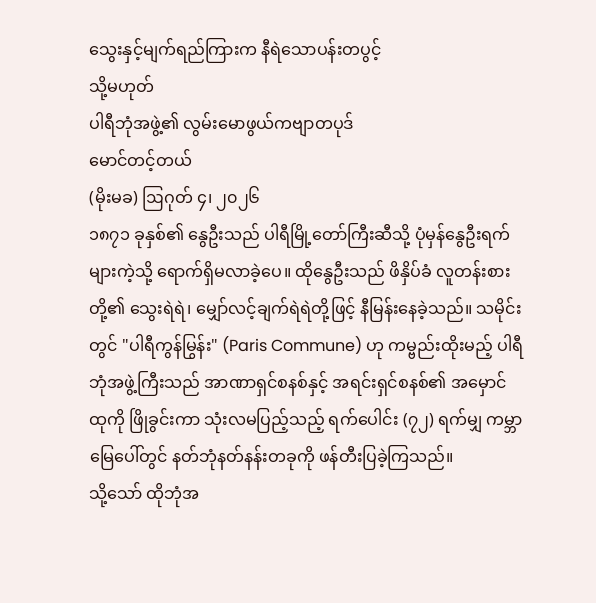သွေးနှင့်မျက်ရည်ကြားက နီရဲသောပန်းတပွင့်
သို့မဟုတ်
ပါရီဘုံအဖွဲ့၏ လွမ်းမောဖွယ်ကဗျာတပုဒ်
မောင်တင့်တယ်
(မိုးမခ) ဩဂုတ် ၄၊ ၂၀၂၆
၁၈၇၁ ခုနှစ်၏ နွေဦးသည် ပါရီမြို့တော်ကြီးဆီသို့ ပုံမှန်နွေဦးရက်များကဲ့သို့ ရောက်ရှိမလာခဲ့ပေ။ ထိုနွေဦးသည် ဖိနှိပ်ခံ လူတန်းစားတို့၏ သွေးရဲရဲ၊ မျှော်လင့်ချက်ရဲရဲတို့ဖြင့် နီမြန်းနေခဲ့သည်။ သမိုင်းတွင် "ပါရီကွန်မြွန်း" (Paris Commune) ဟု ကမ္ဗည်းထိုးမည့် ပါရီဘုံအဖွဲ့ကြီးသည် အာဏာရှင်စနစ်နှင့် အရင်းရှင်စနစ်၏ အမှောင်ထုကို ဖြိုခွင်းကာ သုံးလမပြည့်သည့် ရက်ပေါင်း (၇၂) ရက်မျှ ကမ္ဘာမြေပေါ်တွင် နတ်ဘုံနတ်နန်းတခုကို ဖန်တီးပြခဲ့ကြသည်။
သို့သော် ထိုဘုံအ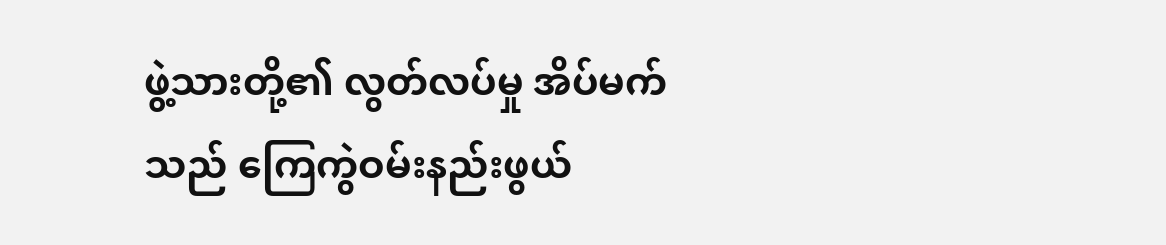ဖွဲ့သားတို့၏ လွတ်လပ်မှု အိပ်မက်သည် ကြေကွဲဝမ်းနည်းဖွယ်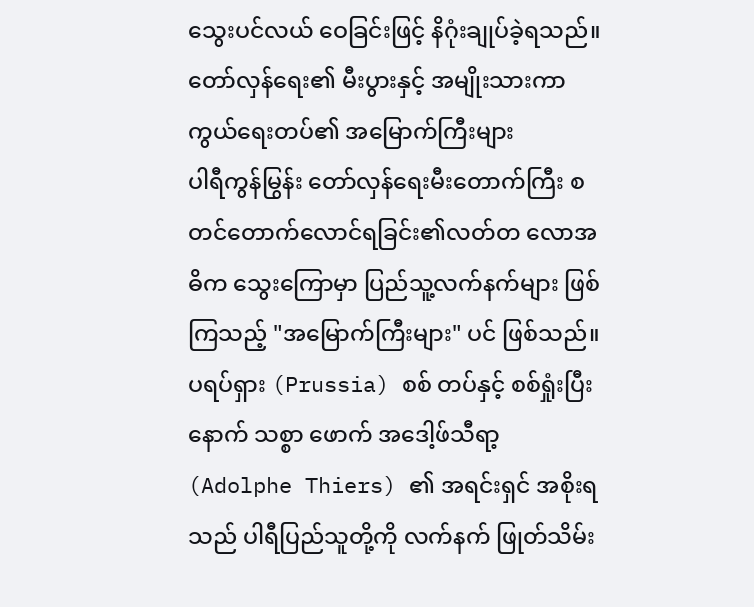သွေးပင်လယ် ဝေခြင်းဖြင့် နိဂုံးချုပ်ခဲ့ရသည်။
တော်လှန်ရေး၏ မီးပွားနှင့် အမျိုးသားကာကွယ်ရေးတပ်၏ အမြောက်ကြီးများ
ပါရီကွန်မြွန်း တော်လှန်ရေးမီးတောက်ကြီး စတင်တောက်လောင်ရခြင်း၏လတ်တ လောအဓိက သွေးကြောမှာ ပြည်သူ့လက်နက်များ ဖြစ်ကြသည့် "အမြောက်ကြီးများ" ပင် ဖြစ်သည်။ ပရပ်ရှား (Prussia) စစ် တပ်နှင့် စစ်ရှုံးပြီးနောက် သစ္စာ ဖောက် အဒေါ့ဖ်သီရာ့ (Adolphe Thiers) ၏ အရင်းရှင် အစိုးရသည် ပါရီပြည်သူတို့ကို လက်နက် ဖြုတ်သိမ်း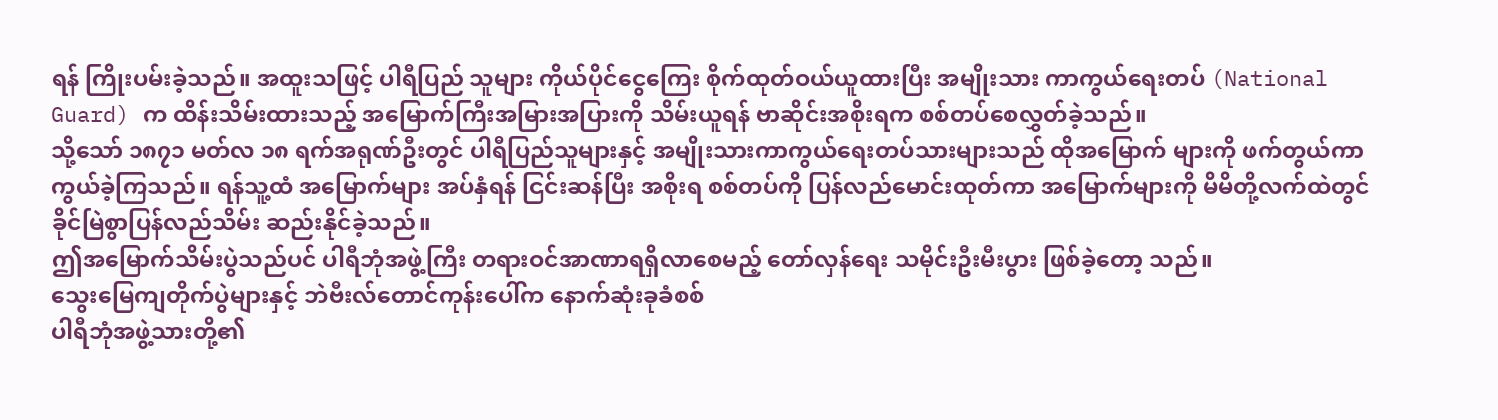ရန် ကြိုးပမ်းခဲ့သည်။ အထူးသဖြင့် ပါရီပြည် သူများ ကိုယ်ပိုင်ငွေကြေး စိုက်ထုတ်ဝယ်ယူထားပြီး အမျိုးသား ကာကွယ်ရေးတပ် (National Guard) က ထိန်းသိမ်းထားသည့် အမြောက်ကြီးအမြားအပြားကို သိမ်းယူရန် ဗာဆိုင်းအစိုးရက စစ်တပ်စေလွှတ်ခဲ့သည်။
သို့သော် ၁၈၇၁ မတ်လ ၁၈ ရက်အရုဏ်ဦးတွင် ပါရီပြည်သူများနှင့် အမျိုးသားကာကွယ်ရေးတပ်သားများသည် ထိုအမြောက် များကို ဖက်တွယ်ကာကွယ်ခဲ့ကြသည်။ ရန်သူ့ထံ အမြောက်များ အပ်နှံရန် ငြင်းဆန်ပြီး အစိုးရ စစ်တပ်ကို ပြန်လည်မောင်းထုတ်ကာ အမြောက်များကို မိမိတို့လက်ထဲတွင် ခိုင်မြဲစွာပြန်လည်သိမ်း ဆည်းနိုင်ခဲ့သည်။
ဤအမြောက်သိမ်းပွဲသည်ပင် ပါရီဘုံအဖွဲ့ကြီး တရားဝင်အာဏာရရှိလာစေမည့် တော်လှန်ရေး သမိုင်းဦးမီးပွား ဖြစ်ခဲ့တော့ သည်။
သွေးမြေကျတိုက်ပွဲများနှင့် ဘဲဗီးလ်တောင်ကုန်းပေါ်က နောက်ဆုံးခုခံစစ်
ပါရီဘုံအဖွဲ့သားတို့၏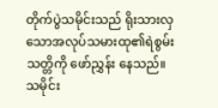တိုက်ပွဲသမိုင်းသည် ရိုးသားလှသောအလုပ်သမားထု၏ရဲစွမ်းသတ္တိကို ဖော်ညွှန်း နေသည်။ သမိုင်း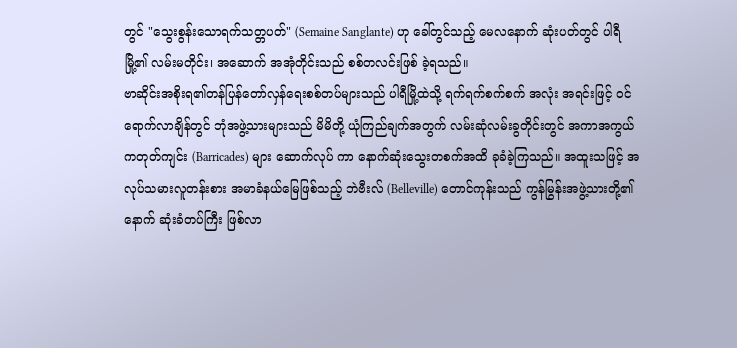တွင် "သွေးစွန်းသောရက်သတ္တပတ်" (Semaine Sanglante) ဟု ခေါ်တွင်သည့် မေလနောက် ဆုံးပတ်တွင် ပါရီမြို့၏ လမ်းမတိုင်း၊ အဆောက် အအုံတိုင်းသည် စစ်တလင်းဖြစ် ခဲ့ရသည်။
ဗာဆိုင်းအစိုးရ၏တန်ပြန်တော်လှန်ရေးစစ်တပ်များသည် ပါရီမြို့ထဲသို့ ရက်ရက်စက်စက် အလုံး အရင်းဖြင့် ဝင်ရောက်လာချိန်တွင် ဘုံအဖွဲ့သားများသည် မိမိတို့ ယုံကြည်ချက်အတွက် လမ်းဆုံလမ်းခွတိုင်းတွင် အကာအကွယ် ကတုတ်ကျင်း (Barricades) များ ဆောက်လုပ် ကာ နောက်ဆုံးသွေးတစက်အထိ ခုခံခဲ့ကြသည်။ အထူးသဖြင့် အလုပ်သမားလူတန်းစား အမာခံနယ်မြေဖြစ်သည့် ဘဲဗီးလ် (Belleville) တောင်ကုန်းသည် ကွန်မြွန်းအဖွဲ့သားတို့၏ နောက် ဆုံးခံတပ်ကြီး ဖြစ်လာ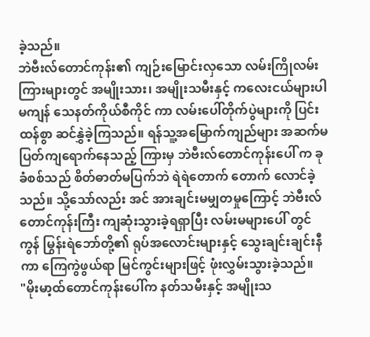ခဲ့သည်။
ဘဲဗီးလ်တောင်ကုန်း၏ ကျဉ်းမြောင်းလှသော လမ်းကြိုလမ်းကြားများတွင် အမျိုးသား၊ အမျိုးသမီးနှင့် ကလေးငယ်များပါမကျန် သေနတ်ကိုယ်စီကိုင် ကာ လမ်းပေါ်တိုက်ပွဲများကို ပြင်းထန်စွာ ဆင်နွှဲခဲ့ကြသည်။ ရန်သူ့အမြောက်ကျည်များ အဆက်မပြတ်ကျရောက်နေသည့် ကြားမှ ဘဲဗီးလ်တောင်ကုန်းပေါ် က ခုခံစစ်သည် စိတ်ဓာတ်မပြက်ဘဲ ရဲရဲတောက် တောက် လောင်ခဲ့သည်။ သို့သော်လည်း အင် အားချင်းမမျှတမှုကြောင့် ဘဲဗီးလ်တောင်ကုန်းကြီး ကျဆုံးသွားခဲ့ရရှာပြီး လမ်းမများပေါ် တွင် ကွန် မြွန်းရဲဘော်တို့၏ ရုပ်အလောင်းများနှင့် သွေးချင်းချင်းနီကာ ကြေကွဲဖွယ်ရာ မြင်ကွင်းများဖြင့် ဖုံးလွှမ်းသွားခဲ့သည်။
"မိုးမာ့ထ်တောင်ကုန်းပေါ်က နတ်သမီးနှင့် အမျိုးသ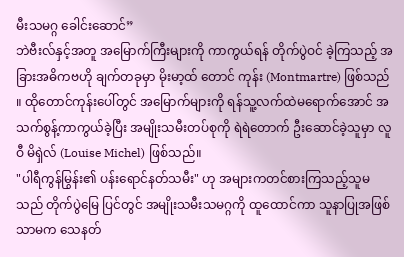မီးသမဂ္ဂ ခေါင်းဆောင်”
ဘဲဗီးလ်နှင့်အတူ အမြောက်ကြီးများကို ကာကွယ်ရန် တိုက်ပွဲဝင် ခဲ့ကြသည့် အခြားအဓိကဗဟို ချက်တခုမှာ မိုးမာ့ထ် တောင် ကုန်း (Montmartre) ဖြစ်သည် ။ ထိုတောင်ကုန်းပေါ်တွင် အမြောက်များကို ရန်သူ့လက်ထဲမရောက်အောင် အသက်စွန့်ကာကွယ်ခဲ့ပြီး အမျိုးသမီးတပ်စုကို ရဲရဲတောက် ဦးဆောင်ခဲ့သူမှာ လူဝီ မိရှဲလ် (Louise Michel) ဖြစ်သည်။
"ပါရီကွန်မြွန်း၏ ပန်းရောင်နတ်သမီး" ဟု အများကတင်စားကြသည့်သူမသည် တိုက်ပွဲမြေ ပြင်တွင် အမျိုးသမီးသမဂ္ဂကို ထူထောင်ကာ သူနာပြုအဖြစ်သာမက သေနတ်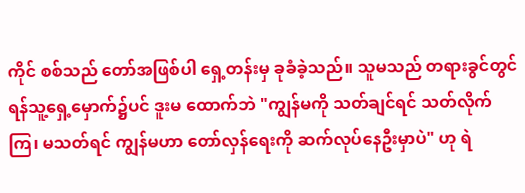ကိုင် စစ်သည် တော်အဖြစ်ပါ ရှေ့တန်းမှ ခုခံခဲ့သည်။ သူမသည် တရားခွင်တွင် ရန်သူ့ရှေ့မှောက်၌ပင် ဒူးမ ထောက်ဘဲ "ကျွန်မကို သတ်ချင်ရင် သတ်လိုက်ကြ၊ မသတ်ရင် ကျွန်မဟာ တော်လှန်ရေးကို ဆက်လုပ်နေဦးမှာပဲ" ဟု ရဲ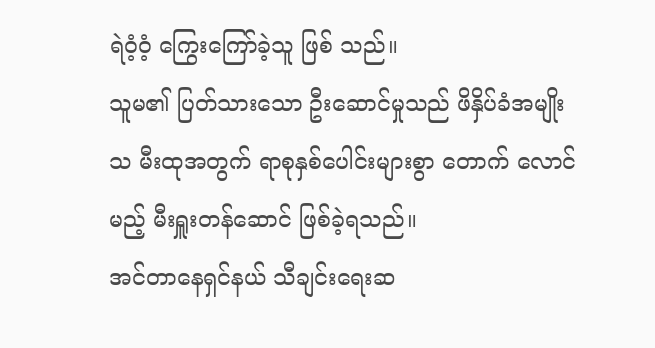ရဲဝံ့ဝံ့ ကြွေးကြော်ခဲ့သူ ဖြစ် သည်။
သူမ၏ ပြတ်သားသော ဦးဆောင်မှုသည် ဖိနှိပ်ခံအမျိုးသ မီးထုအတွက် ရာစုနှစ်ပေါင်းများစွာ တောက် လောင်မည့် မီးရှူးတန်ဆောင် ဖြစ်ခဲ့ရသည်။
အင်တာနေရှင်နယ် သီချင်းရေးဆ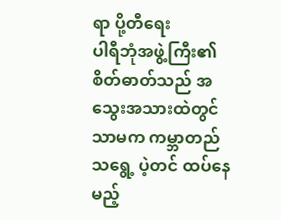ရာ ပို့တီရေး
ပါရီဘုံအဖွဲ့ကြီး၏ စိတ်ဓာတ်သည် အသွေးအသားထဲတွင်သာမက ကမ္ဘာတည်သရွေ့ ပဲ့တင် ထပ်နေမည့်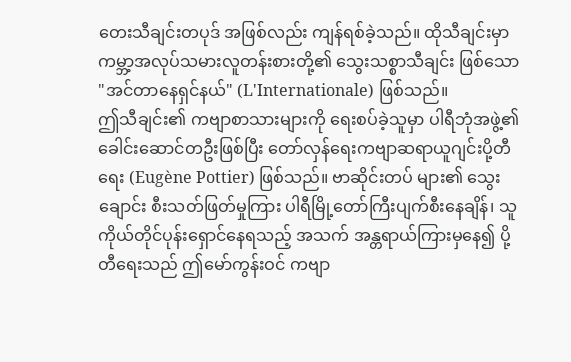တေးသီချင်းတပုဒ် အဖြစ်လည်း ကျန်ရစ်ခဲ့သည်။ ထိုသီချင်းမှာ ကမ္ဘာ့အလုပ်သမားလူတန်းစားတို့၏ သွေးသစ္စာသီချင်း ဖြစ်သော "အင်တာနေရှင်နယ်" (L'Internationale) ဖြစ်သည်။
ဤသီချင်း၏ ကဗျာစာသားများကို ရေးစပ်ခဲ့သူမှာ ပါရီဘုံအဖွဲ့၏ ခေါင်းဆောင်တဦးဖြစ်ပြီး တော်လှန်ရေးကဗျာဆရာယူဂျင်းပို့တီရေး (Eugène Pottier) ဖြစ်သည်။ ဗာဆိုင်းတပ် များ၏ သွေးချောင်း စီးသတ်ဖြတ်မှုကြား ပါရီမြို့တော်ကြီးပျက်စီးနေချိန်၊ သူကိုယ်တိုင်ပုန်းရှောင်နေရသည့် အသက် အန္တရာယ်ကြားမှနေ၍ ပို့တီရေးသည် ဤမော်ကွန်းဝင် ကဗျာ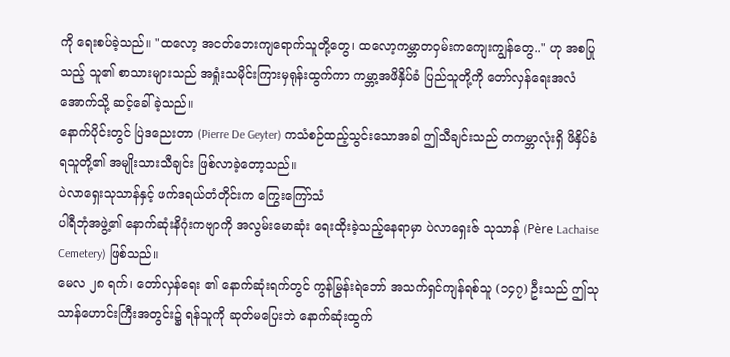ကို ရေးစပ်ခဲ့သည်။ "ထလော့ အငတ်ဘေးကျရောက်သူတို့တွေ၊ ထလော့ကမ္ဘာတဝှမ်းကကျေးကျွန်တွေ.." ဟု အစပြုသည့် သူ၏ စာသားများသည် အရှုံးသမိုင်းကြားမှရုန်းထွက်ကာ ကမ္ဘာ့အဖိနှိပ်ခံ ပြည်သူတို့ကို တော်လှန်ရေးအလံအောက်သို့ ဆင့်ခေါ်ခဲ့သည်။
နောက်ပိုင်းတွင် ပြဲဒညေးတာ (Pierre De Geyter) ကသံစဉ်ထည့်သွင်းသောအခါ ဤသီချင်းသည် တကမ္ဘာလုံးရှိ ဖိနှိပ်ခံရသူတို့၏ အမျိုးသားသီချင်း ဖြစ်လာခဲ့တော့သည်။
ပဲလာရှေးသုသာန်နှင့် ဖက်ဒရယ်တံတိုင်းက ကြွေးကြော်သံ
ပါရီဘုံအဖွဲ့၏ နောက်ဆုံးနိဂုံးကဗျာကို အလွမ်းမောဆုံး ရေးထိုးခဲ့သည့်နေရာမှာ ပဲလာရှေးဇ် သုသာန် (Père Lachaise Cemetery) ဖြစ်သည်။
မေလ ၂၈ ရက်၊ တော်လှန်ရေး ၏ နောက်ဆုံးရက်တွင် ကွန်မြွန်းရဲဘော် အသက်ရှင်ကျန်ရစ်သူ (၁၄၇) ဦးသည် ဤသုသာန်ဟောင်းကြီးအတွင်း၌ ရန်သူကို ဆုတ်မပြေးဘဲ နောက်ဆုံးထွက်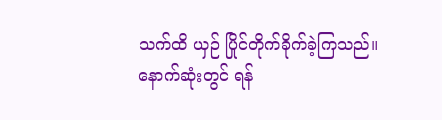သက်ထိ ယှဉ် ပြိုင်တိုက်ခိုက်ခဲ့ကြသည်။
နောက်ဆုံးတွင် ရန်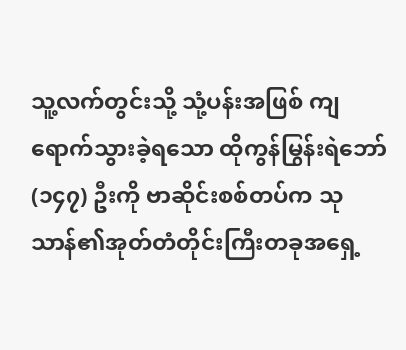သူ့လက်တွင်းသို့ သုံ့ပန်းအဖြစ် ကျရောက်သွားခဲ့ရသော ထိုကွန်မြွန်းရဲဘော် (၁၄၇) ဦးကို ဗာဆိုင်းစစ်တပ်က သုသာန်၏အုတ်တံတိုင်းကြီးတခုအရှေ့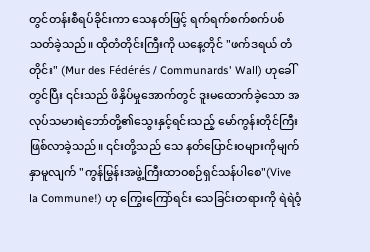တွင်တန်းစီရပ်ခိုင်းကာ သေနတ်ဖြင့် ရက်ရက်စက်စက်ပစ်သတ်ခဲ့သည်။ ထိုတံတိုင်းကြီးကို ယနေ့တိုင် "ဖက်ဒရယ် တံတိုင်း" (Mur des Fédérés / Communards' Wall) ဟုခေါ် တွင်ပြီး ၎င်းသည် ဖိနှိပ်မှုအောက်တွင် ဒူးမထောက်ခဲ့သော အလုပ်သမားရဲဘော်တို့၏သွေးနှင့်ရင်းသည့် မော်ကွန်းတိုင်ကြီးဖြစ်လာခဲ့သည်။ ၎င်းတို့သည် သေ နတ်ပြောင်းဝများကိုမျက်နှာမူလျက် "ကွန်မြွန်းအဖွဲ့ကြီးထာဝစဉ်ရှင်သန်ပါစေ"(Vive la Commune!) ဟု ကြွေးကြော်ရင်း သေခြင်းတရားကို ရဲရဲဝံ့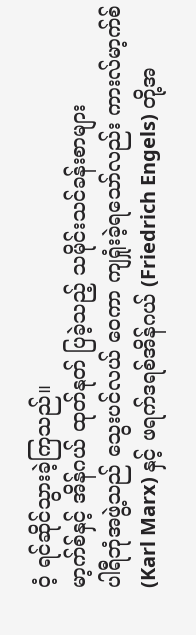ဝံ့ ရင်ဆိုင်သွားခဲ့ကြသည်။
မာ့က်စ်နှင့် အိန်ဂယ် ထုတ်နုတ် ပြခဲ့သည့် သမိုင်းသင်ခန်းစာများ
ပါရီဘုံအဖွဲ့သည် သွေးပင်လယ် ဝေကာ ကျရှုံးခဲ့ရသော်လည်း ကားလ်မာ့က်စ် (Karl Marx) နှင့် ဖရက်ဒရစ်အိန်ဂယ် (Friedrich Engels) တို့အ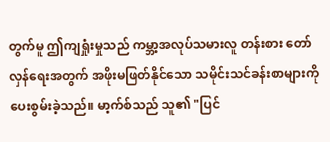တွက်မူ ဤကျရှုံးမှုသည် ကမ္ဘာ့အလုပ်သမားလူ တန်းစား တော်လှန်ရေးအတွက် အဖိုးမဖြတ်နိုင်သော သမိုင်းသင်ခန်းစာများကို ပေးစွမ်းခဲ့သည်။ မာ့က်စ်သည် သူ၏ "ပြင်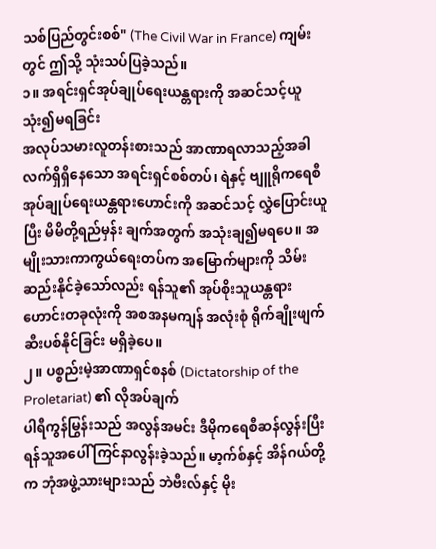သစ်ပြည်တွင်းစစ်" (The Civil War in France) ကျမ်းတွင် ဤသို့ သုံးသပ်ပြခဲ့သည်။
၁။ အရင်းရှင်အုပ်ချုပ်ရေးယန္တရားကို အဆင်သင့်ယူသုံး၍မရခြင်း
အလုပ်သမားလူတန်းစားသည် အာဏာရလာသည့်အခါ လက်ရှိရှိနေသော အရင်းရှင်စစ်တပ်၊ ရဲနှင့် ဗျူရိုကရေစီ အုပ်ချုပ်ရေးယန္တရားဟောင်းကို အဆင်သင့် လွှဲပြောင်းယူပြီး မိမိတို့ရည်မှန်း ချက်အတွက် အသုံးချ၍မရပေ။ အမျိုးသားကာကွယ်ရေးတပ်က အမြောက်များကို သိမ်းဆည်းနိုင်ခဲ့သော်လည်း ရန်သူ၏ အုပ်စိုးသူယန္တရားဟောင်းတခုလုံးကို အစအနမကျန် အလုံးစုံ ရိုက်ချိုးဖျက်ဆီးပစ်နိုင်ခြင်း မရှိခဲ့ပေ။
၂။ ပစ္စည်းမဲ့အာဏာရှင်စနစ် (Dictatorship of the Proletariat) ၏ လိုအပ်ချက်
ပါရီကွန်မြွန်းသည် အလွန်အမင်း ဒီမိုကရေစီဆန်လွန်းပြီး ရန်သူအပေါ် ကြင်နာလွန်းခဲ့သည်။ မာ့က်စ်နှင့် အိန်ဂယ်တို့က ဘုံအဖွဲ့သားများသည် ဘဲဗီးလ်နှင့် မိုး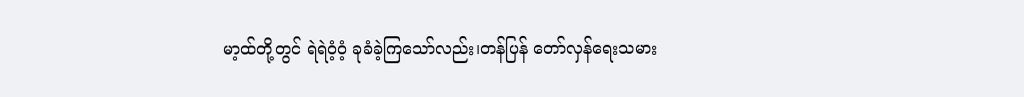မာ့ထ်တို့တွင် ရဲရဲဝံ့ဝံ့ ခုခံခဲ့ကြသော်လည်း၊တန်ပြန် တော်လှန်ရေးသမား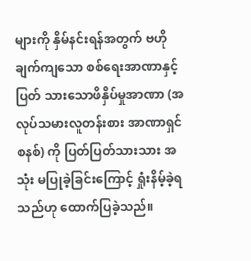များကို နှိမ်နင်းရန်အတွက် ဗဟိုချက်ကျသော စစ်ရေးအာဏာနှင့် ပြတ် သားသောဖိနှိပ်မှုအာဏာ (အလုပ်သမားလူတန်းစား အာဏာရှင်စနစ်) ကို ပြတ်ပြတ်သားသား အသုံး မပြုခဲ့ခြင်းကြောင့် ရှုံးနိမ့်ခဲ့ရသည်ဟု ထောက်ပြခဲ့သည်။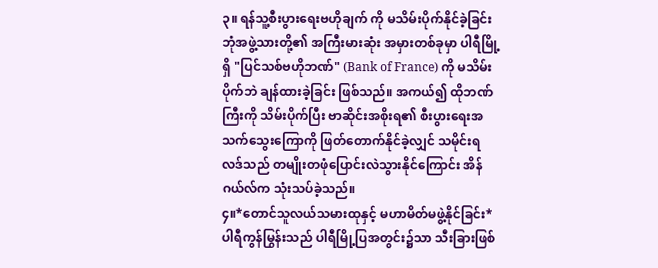၃။ ရန်သူ့စီးပွားရေးဗဟိုချက် ကို မသိမ်းပိုက်နိုင်ခဲ့ခြင်း
ဘုံအဖွဲ့သားတို့၏ အကြီးမားဆုံး အမှားတစ်ခုမှာ ပါရီမြို့ရှိ "ပြင်သစ်ဗဟိုဘဏ်" (Bank of France) ကို မသိမ်းပိုက်ဘဲ ချန်ထားခဲ့ခြင်း ဖြစ်သည်။ အကယ်၍ ထိုဘဏ်ကြီးကို သိမ်းပိုက်ပြီး ဗာဆိုင်းအစိုးရ၏ စီးပွားရေးအသက်သွေးကြောကို ဖြတ်တောက်နိုင်ခဲ့လျှင် သမိုင်းရလဒ်သည် တမျိုးတဖုံပြောင်းလဲသွားနိုင်ကြောင်း အိန်ဂယ်လ်က သုံးသပ်ခဲ့သည်။
၄။*တောင်သူလယ်သမားထုနှင့် မဟာမိတ်မဖွဲ့နိုင်ခြင်း*
ပါရီကွန်မြွန်းသည် ပါရီမြို့ပြအတွင်း၌သာ သီးခြားဖြစ်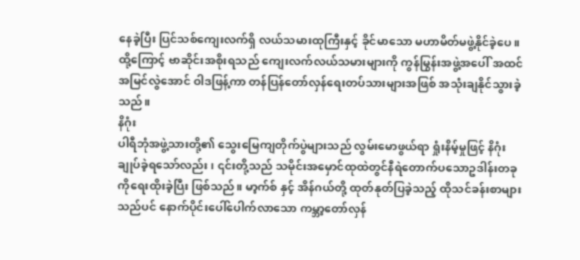နေခဲ့ပြီး ပြင်သစ်ကျေးလက်ရှိ လယ်သမားထုကြီးနှင့် ခိုင်မာသော မဟာမိတ်မဖွဲ့နိုင်ခဲ့ပေ။ ထို့ကြောင့် ဗာဆိုင်းအစိုးရသည် ကျေးလက်လယ်သမားများကို ကွန်မြွန်းအဖွဲ့အပေါ် အထင်အမြင်လွဲအောင် ဝါဒဖြန့်ကာ တန်ပြန်တော်လှန်ရေးတပ်သားများအဖြစ် အသုံးချနိုင်သွားခဲ့သည်။
နိဂုံး
ပါရီဘုံအဖွဲ့သားတို့၏ သွေးမြေကျတိုက်ပွဲများသည် လွမ်းမောဖွယ်ရာ ရှုံးနိမ့်မှုဖြင့် နိဂုံးချုပ်ခဲ့ရသော်လည်း၊ ၎င်းတို့သည် သမိုင်းအမှောင်ထုထဲတွင်နီရဲတောက်ပသောဥဒါန်းတခုကိုရေးထိုးခဲ့ပြီး ဖြစ်သည်။ မာ့က်စ် နှင့် အိန်ဂယ်တို့ ထုတ်နုတ်ပြခဲ့သည့် ထိုသင်ခန်းစာများသည်ပင် နောက်ပိုင်းပေါ်ပေါက်လာသော ကမ္ဘာ့တော်လှန်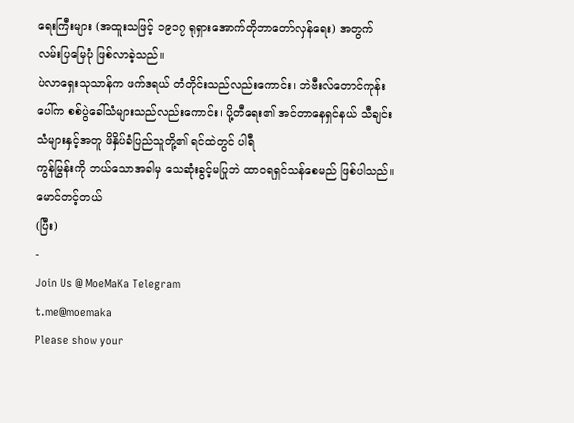ရေးကြီးများ (အထူးသဖြင့် ၁၉၁၇ ရုရှားအောက်တိုဘာတော်လှန်ရေး) အတွက် လမ်းပြမြေပုံ ဖြစ်လာခဲ့သည်။
ပဲလာရှေးသုသာန်က ဖက်ဒရယ် တံတိုင်းသည်လည်းကောင်း၊ ဘဲဗီးလ်တောင်ကုန်းပေါ်က စစ်ပွဲခေါ်သံများသည်လည်းကောင်း၊ ပို့တီရေး၏ အင်တာနေရှင်နယ် သီချင်းသံများနှင့်အတူ ဖိနှိပ်ခံပြည်သူတို့၏ ရင်ထဲတွင် ပါရီ
ကွန်မြွန်းကို ဘယ်သောအခါမှ သေဆုံးခွင့်မပြုဘဲ ထာဝရရှင်သန်စေမည် ဖြစ်ပါသည်။
မောင်တင့်တယ်
(ပြီး)
-
Join Us @ MoeMaKa Telegram
t.me@moemaka
Please show your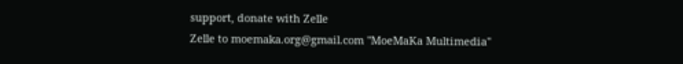support, donate with Zelle
Zelle to moemaka.org@gmail.com "MoeMaKa Multimedia"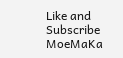Like and Subscribe MoeMaKa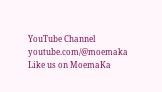YouTube Channel
youtube.com/@moemaka
Like us on MoemaKa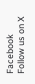Facebook
Follow us on X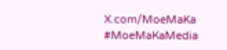X.com/MoeMaKa
#MoeMaKaMedia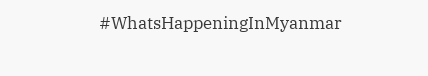#WhatsHappeningInMyanmar